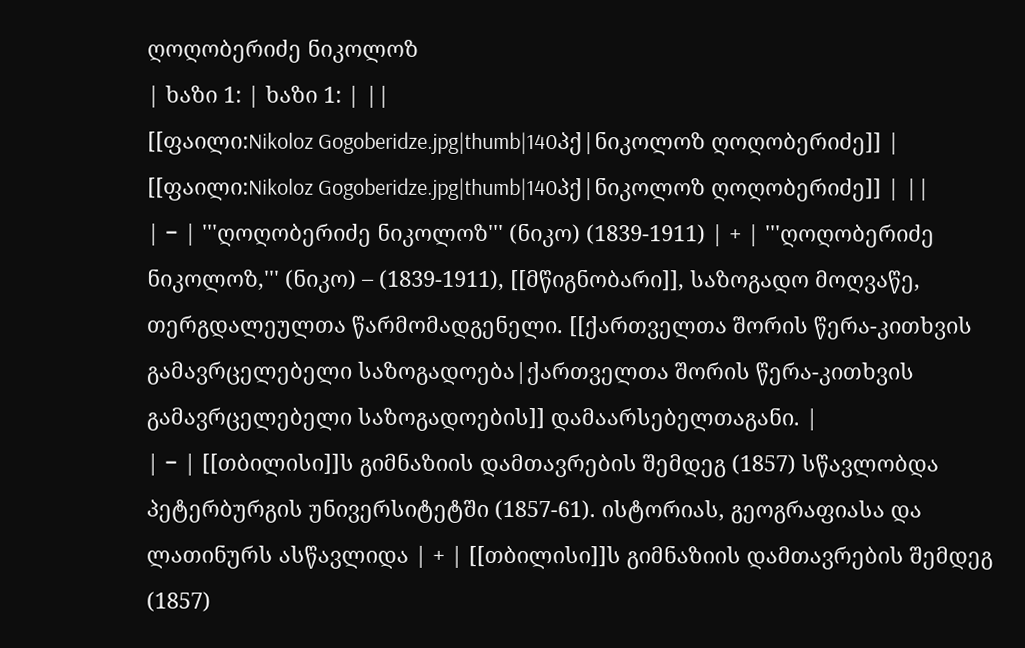ღოღობერიძე ნიკოლოზ
| ხაზი 1: | ხაზი 1: | ||
[[ფაილი:Nikoloz Gogoberidze.jpg|thumb|140პქ|ნიკოლოზ ღოღობერიძე]] | [[ფაილი:Nikoloz Gogoberidze.jpg|thumb|140პქ|ნიკოლოზ ღოღობერიძე]] | ||
| − | '''ღოღობერიძე ნიკოლოზ''' (ნიკო) (1839-1911) | + | '''ღოღობერიძე ნიკოლოზ,''' (ნიკო) – (1839-1911), [[მწიგნობარი]], საზოგადო მოღვაწე, თერგდალეულთა წარმომადგენელი. [[ქართველთა შორის წერა-კითხვის გამავრცელებელი საზოგადოება|ქართველთა შორის წერა-კითხვის გამავრცელებელი საზოგადოების]] დამაარსებელთაგანი. |
| − | [[თბილისი]]ს გიმნაზიის დამთავრების შემდეგ (1857) სწავლობდა პეტერბურგის უნივერსიტეტში (1857-61). ისტორიას, გეოგრაფიასა და ლათინურს ასწავლიდა | + | [[თბილისი]]ს გიმნაზიის დამთავრების შემდეგ (1857)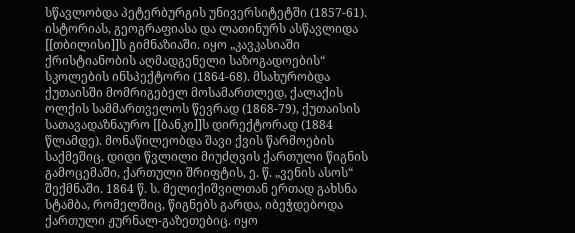სწავლობდა პეტერბურგის უნივერსიტეტში (1857-61). ისტორიას, გეოგრაფიასა და ლათინურს ასწავლიდა [[თბილისი]]ს გიმნაზიაში. იყო „კავკასიაში ქრისტიანობის აღმადგენელი საზოგადოების“ სკოლების ინსპექტორი (1864-68). მსახურობდა ქუთაისში მომრიგებელ მოსამართლედ, ქალაქის ოლქის სამმართველოს წევრად (1868-79), ქუთაისის სათავადაზნაურო [[ბანკი]]ს დირექტორად (1884 წლამდე). მონაწილეობდა შავი ქვის წარმოების საქმეშიც. დიდი წვლილი მიუძღვის ქართული წიგნის გამოცემაში, ქართული შრიფტის, ე. წ. „ვენის ასოს“ შექმნაში. 1864 წ. ს. მელიქიშვილთან ერთად გახსნა სტამბა, რომელშიც, წიგნებს გარდა, იბეჭდებოდა ქართული ჟურნალ-გაზეთებიც. იყო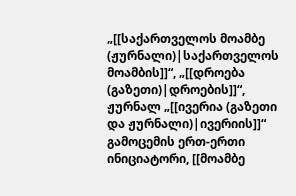„[[საქართველოს მოამბე (ჟურნალი)|საქართველოს მოამბის]]“, „[[დროება (გაზეთი)|დროების]]“, ჟურნალ „[[ივერია (გაზეთი და ჟურნალი)|ივერიის]]“ გამოცემის ერთ-ერთი ინიციატორი, [[მოამბე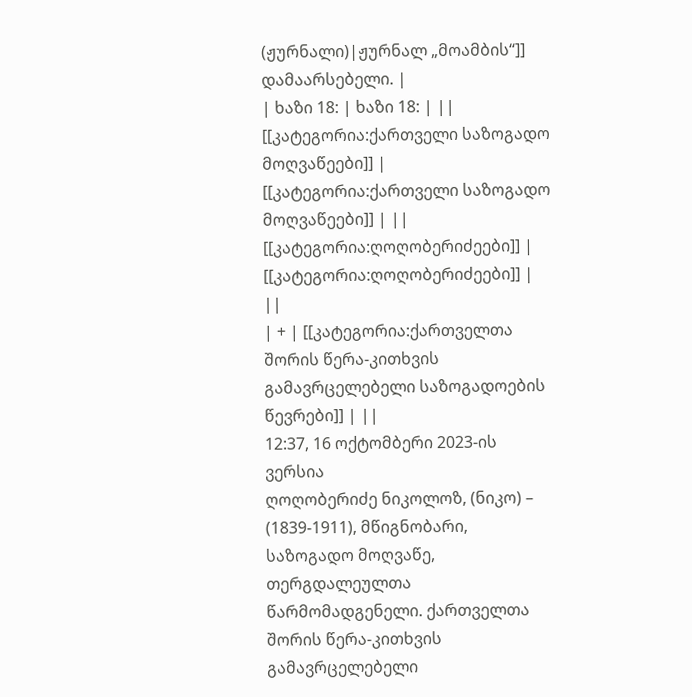(ჟურნალი)|ჟურნალ „მოამბის“]] დამაარსებელი. |
| ხაზი 18: | ხაზი 18: | ||
[[კატეგორია:ქართველი საზოგადო მოღვაწეები]] | [[კატეგორია:ქართველი საზოგადო მოღვაწეები]] | ||
[[კატეგორია:ღოღობერიძეები]] | [[კატეგორია:ღოღობერიძეები]] | ||
| + | [[კატეგორია:ქართველთა შორის წერა-კითხვის გამავრცელებელი საზოგადოების წევრები]] | ||
12:37, 16 ოქტომბერი 2023-ის ვერსია
ღოღობერიძე ნიკოლოზ, (ნიკო) – (1839-1911), მწიგნობარი, საზოგადო მოღვაწე, თერგდალეულთა წარმომადგენელი. ქართველთა შორის წერა-კითხვის გამავრცელებელი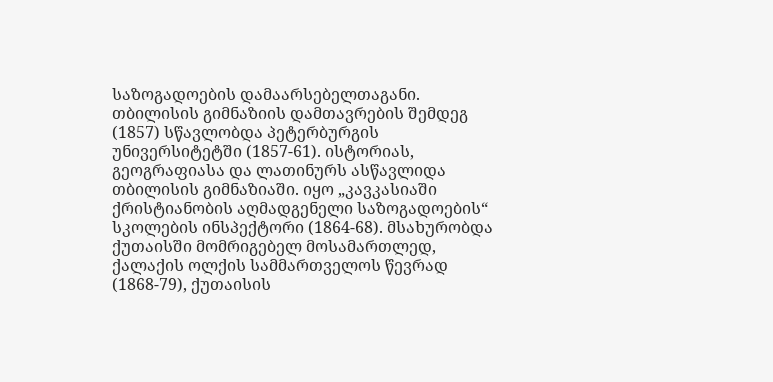საზოგადოების დამაარსებელთაგანი.
თბილისის გიმნაზიის დამთავრების შემდეგ (1857) სწავლობდა პეტერბურგის უნივერსიტეტში (1857-61). ისტორიას, გეოგრაფიასა და ლათინურს ასწავლიდა თბილისის გიმნაზიაში. იყო „კავკასიაში ქრისტიანობის აღმადგენელი საზოგადოების“ სკოლების ინსპექტორი (1864-68). მსახურობდა ქუთაისში მომრიგებელ მოსამართლედ, ქალაქის ოლქის სამმართველოს წევრად (1868-79), ქუთაისის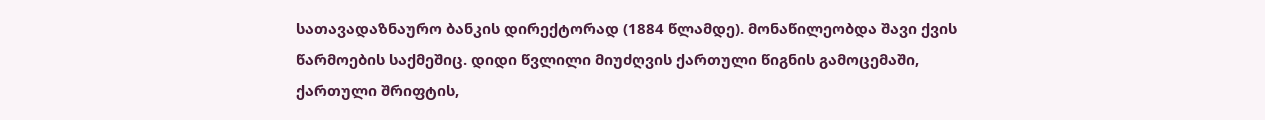სათავადაზნაურო ბანკის დირექტორად (1884 წლამდე). მონაწილეობდა შავი ქვის წარმოების საქმეშიც. დიდი წვლილი მიუძღვის ქართული წიგნის გამოცემაში, ქართული შრიფტის,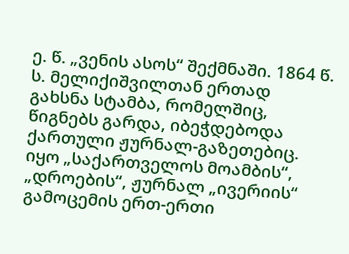ე. წ. „ვენის ასოს“ შექმნაში. 1864 წ. ს. მელიქიშვილთან ერთად გახსნა სტამბა, რომელშიც, წიგნებს გარდა, იბეჭდებოდა ქართული ჟურნალ-გაზეთებიც. იყო „საქართველოს მოამბის“, „დროების“, ჟურნალ „ივერიის“ გამოცემის ერთ-ერთი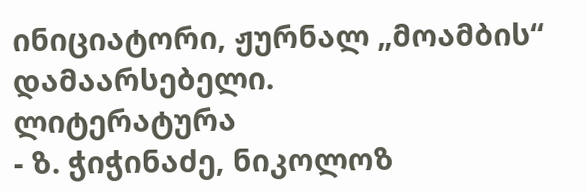ინიციატორი, ჟურნალ „მოამბის“ დამაარსებელი.
ლიტერატურა
- ზ. ჭიჭინაძე, ნიკოლოზ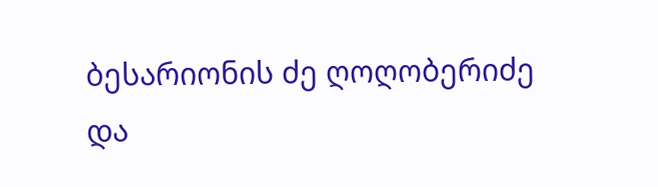ბესარიონის ძე ღოღობერიძე და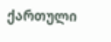ქართული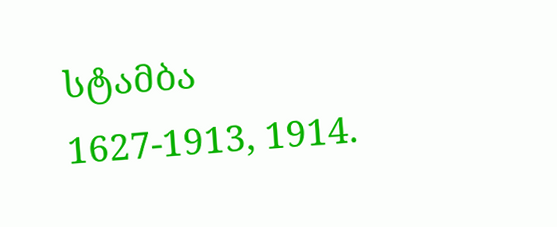სტამბა 1627-1913, 1914.